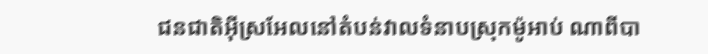ជនជាតិអ៊ីស្រអែលនៅតំបន់វាលទំនាបស្រុកម៉ូអាប់ ណាពីបា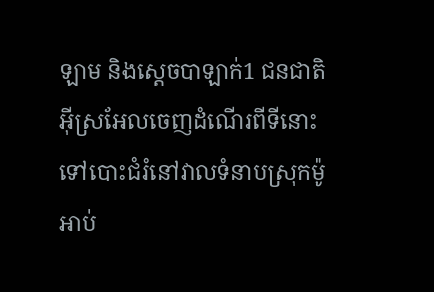ឡាម និងស្តេចបាឡាក់1 ជនជាតិអ៊ីស្រអែលចេញដំណើរពីទីនោះ ទៅបោះជំរំនៅវាលទំនាបស្រុកម៉ូអាប់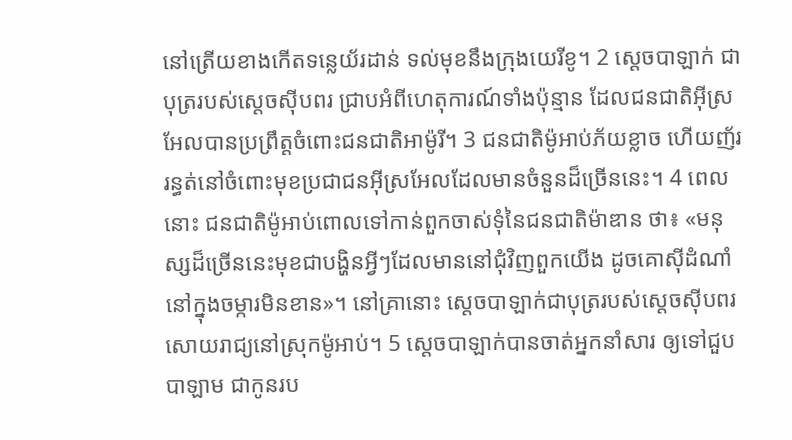នៅត្រើយខាងកើតទន្លេយ័រដាន់ ទល់មុខនឹងក្រុងយេរីខូ។ 2 ស្តេចបាឡាក់ ជាបុត្ររបស់ស្តេចស៊ីបពរ ជ្រាបអំពីហេតុការណ៍ទាំងប៉ុន្មាន ដែលជនជាតិអ៊ីស្រអែលបានប្រព្រឹត្តចំពោះជនជាតិអាម៉ូរី។ 3 ជនជាតិម៉ូអាប់ភ័យខ្លាច ហើយញ័ររន្ធត់នៅចំពោះមុខប្រជាជនអ៊ីស្រអែលដែលមានចំនួនដ៏ច្រើននេះ។ 4 ពេលនោះ ជនជាតិម៉ូអាប់ពោលទៅកាន់ពួកចាស់ទុំនៃជនជាតិម៉ាឌាន ថា៖ «មនុស្សដ៏ច្រើននេះមុខជាបង្ហិនអ្វីៗដែលមាននៅជុំវិញពួកយើង ដូចគោស៊ីដំណាំនៅក្នុងចម្ការមិនខាន»។ នៅគ្រានោះ ស្តេចបាឡាក់ជាបុត្ររបស់ស្តេចស៊ីបពរ សោយរាជ្យនៅស្រុកម៉ូអាប់។ 5 ស្តេចបាឡាក់បានចាត់អ្នកនាំសារ ឲ្យទៅជួបបាឡាម ជាកូនរប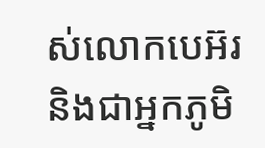ស់លោកបេអ៊រ និងជាអ្នកភូមិ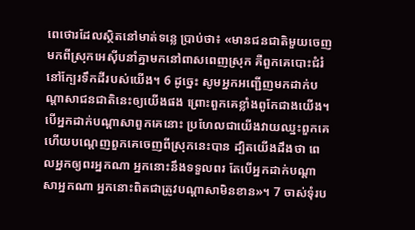ពេថោរដែលស្ថិតនៅមាត់ទន្លេ ប្រាប់ថា៖ «មានជនជាតិមួយចេញមកពីស្រុកអេស៊ីបនាំគ្នាមកនៅពាសពេញស្រុក គឺពួកគេបោះជំរំនៅក្បែរទឹកដីរបស់យើង។ 6 ដូច្នេះ សូមអ្នកអញ្ជើញមកដាក់បណ្តាសាជនជាតិនេះឲ្យយើងផង ព្រោះពួកគេខ្លាំងពូកែជាងយើង។ បើអ្នកដាក់បណ្តាសាពួកគេនោះ ប្រហែលជាយើងវាយឈ្នះពួកគេ ហើយបណ្តេញពួកគេចេញពីស្រុកនេះបាន ដ្បិតយើងដឹងថា ពេលអ្នកឲ្យពរអ្នកណា អ្នកនោះនឹងទទួលពរ តែបើអ្នកដាក់បណ្តាសាអ្នកណា អ្នកនោះពិតជាត្រូវបណ្តាសាមិនខាន»។ 7 ចាស់ទុំរប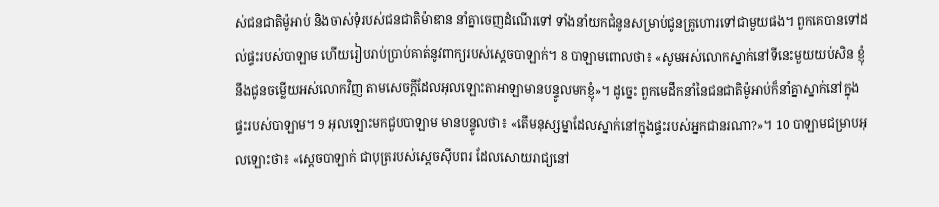ស់ជនជាតិម៉ូអាប់ និងចាស់ទុំរបស់ជនជាតិម៉ាឌាន នាំគ្នាចេញដំណើរទៅ ទាំងនាំយកជំនូនសម្រាប់ជូនគ្រូហោរទៅជាមួយផង។ ពួកគេបានទៅដល់ផ្ទះរបស់បាឡាម ហើយរៀបរាប់ប្រាប់គាត់នូវពាក្យរបស់ស្តេចបាឡាក់។ 8 បាឡាមពោលថា៖ «សូមអស់លោកស្នាក់នៅទីនេះមួយយប់សិន ខ្ញុំនឹងជូនចម្លើយអស់លោកវិញ តាមសេចក្តីដែលអុលឡោះតាអាឡាមានបន្ទូលមកខ្ញុំ»។ ដូច្នេះ ពួកមេដឹកនាំនៃជនជាតិម៉ូអាប់ក៏នាំគ្នាស្នាក់នៅក្នុងផ្ទះរបស់បាឡាម។ 9 អុលឡោះមកជួបបាឡាម មានបន្ទូលថា៖ «តើមនុស្សម្នាដែលស្នាក់នៅក្នុងផ្ទះរបស់អ្នកជានរណា?»។ 10 បាឡាមជម្រាបអុលឡោះថា៖ «ស្តេចបាឡាក់ ជាបុត្ររបស់ស្តេចស៊ីបពរ ដែលសោយរាជ្យនៅ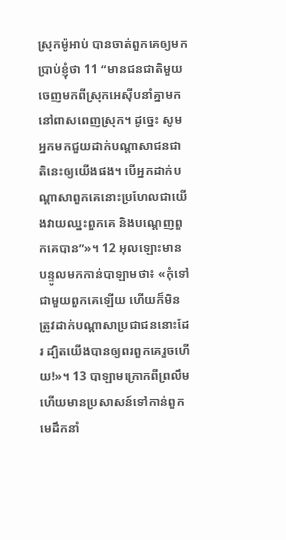ស្រុកម៉ូអាប់ បានចាត់ពួកគេឲ្យមកប្រាប់ខ្ញុំថា 11 “មានជនជាតិមួយចេញមកពីស្រុកអេស៊ីបនាំគ្នាមកនៅពាសពេញស្រុក។ ដូច្នេះ សូមអ្នកមកជួយដាក់បណ្តាសាជនជាតិនេះឲ្យយើងផង។ បើអ្នកដាក់បណ្តាសាពួកគេនោះប្រហែលជាយើងវាយឈ្នះពួកគេ និងបណ្តេញពួកគេបាន”»។ 12 អុលឡោះមានបន្ទូលមកកាន់បាឡាមថា៖ «កុំទៅជាមួយពួកគេឡើយ ហើយក៏មិនត្រូវដាក់បណ្តាសាប្រជាជននោះដែរ ដ្បិតយើងបានឲ្យពរពួកគេរួចហើយ!»។ 13 បាឡាមក្រោកពីព្រលឹម ហើយមានប្រសាសន៍ទៅកាន់ពួកមេដឹកនាំ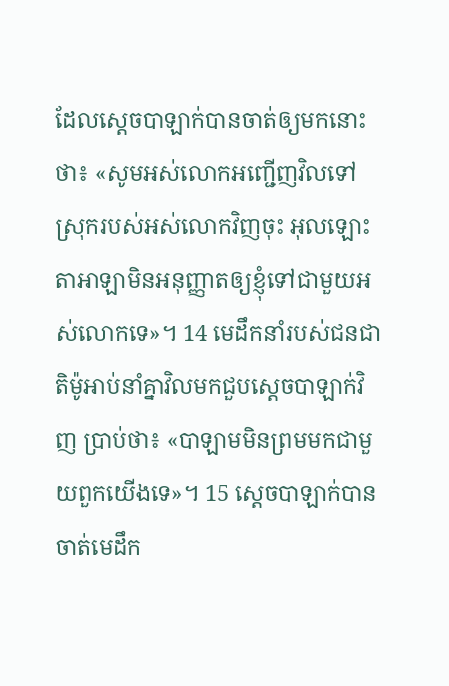ដែលស្តេចបាឡាក់បានចាត់ឲ្យមកនោះថា៖ «សូមអស់លោកអញ្ជើញវិលទៅស្រុករបស់អស់លោកវិញចុះ អុលឡោះតាអាឡាមិនអនុញ្ញាតឲ្យខ្ញុំទៅជាមួយអស់លោកទេ»។ 14 មេដឹកនាំរបស់ជនជាតិម៉ូអាប់នាំគ្នាវិលមកជួបស្តេចបាឡាក់វិញ ប្រាប់ថា៖ «បាឡាមមិនព្រមមកជាមួយពួកយើងទេ»។ 15 ស្តេចបាឡាក់បានចាត់មេដឹក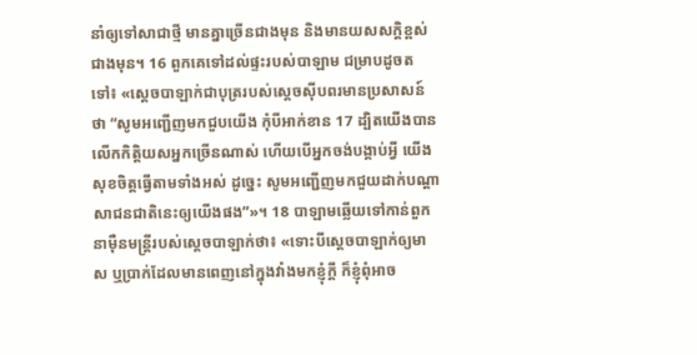នាំឲ្យទៅសាជាថ្មី មានគ្នាច្រើនជាងមុន និងមានយសសក្តិខ្ពស់ជាងមុន។ 16 ពួកគេទៅដល់ផ្ទះរបស់បាឡាម ជម្រាបដូចតទៅ៖ «ស្តេចបាឡាក់ជាបុត្ររបស់ស្តេចស៊ីបពរមានប្រសាសន៍ថា “សូមអញ្ជើញមកជួបយើង កុំបីអាក់ខាន 17 ដ្បិតយើងបានលើកកិត្តិយសអ្នកច្រើនណាស់ ហើយបើអ្នកចង់បង្គាប់អ្វី យើងសុខចិត្តធ្វើតាមទាំងអស់ ដូច្នេះ សូមអញ្ជើញមកជួយដាក់បណ្តាសាជនជាតិនេះឲ្យយើងផង”»។ 18 បាឡាមឆ្លើយទៅកាន់ពួកនាម៉ឺនមន្ត្រីរបស់ស្តេចបាឡាក់ថា៖ «ទោះបីស្តេចបាឡាក់ឲ្យមាស ឬប្រាក់ដែលមានពេញនៅក្នុងវាំងមកខ្ញុំក្តី ក៏ខ្ញុំពុំអាច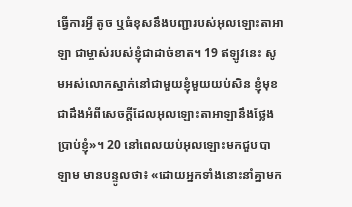ធ្វើការអ្វី តូច ឬធំខុសនឹងបញ្ជារបស់អុលឡោះតាអាឡា ជាម្ចាស់របស់ខ្ញុំជាដាច់ខាត។ 19 ឥឡូវនេះ សូមអស់លោកស្នាក់នៅជាមួយខ្ញុំមួយយប់សិន ខ្ញុំមុខជាដឹងអំពីសេចក្តីដែលអុលឡោះតាអាឡានឹងថ្លែងប្រាប់ខ្ញុំ»។ 20 នៅពេលយប់អុលឡោះមកជួបបាឡាម មានបន្ទូលថា៖ «ដោយអ្នកទាំងនោះនាំគ្នាមក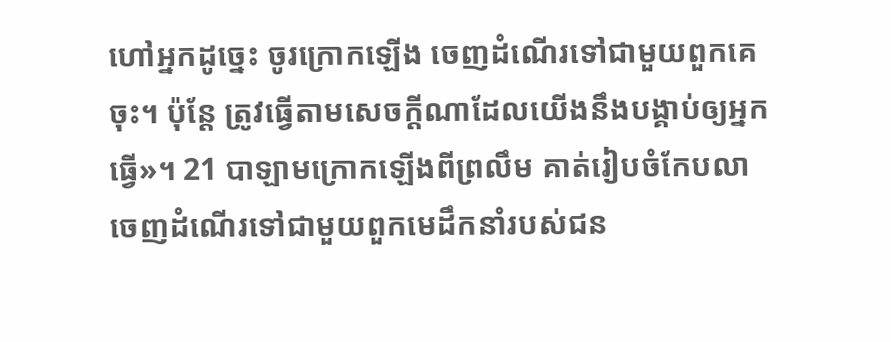ហៅអ្នកដូច្នេះ ចូរក្រោកឡើង ចេញដំណើរទៅជាមួយពួកគេចុះ។ ប៉ុន្តែ ត្រូវធ្វើតាមសេចក្តីណាដែលយើងនឹងបង្គាប់ឲ្យអ្នកធ្វើ»។ 21 បាឡាមក្រោកឡើងពីព្រលឹម គាត់រៀបចំកែបលា ចេញដំណើរទៅជាមួយពួកមេដឹកនាំរបស់ជន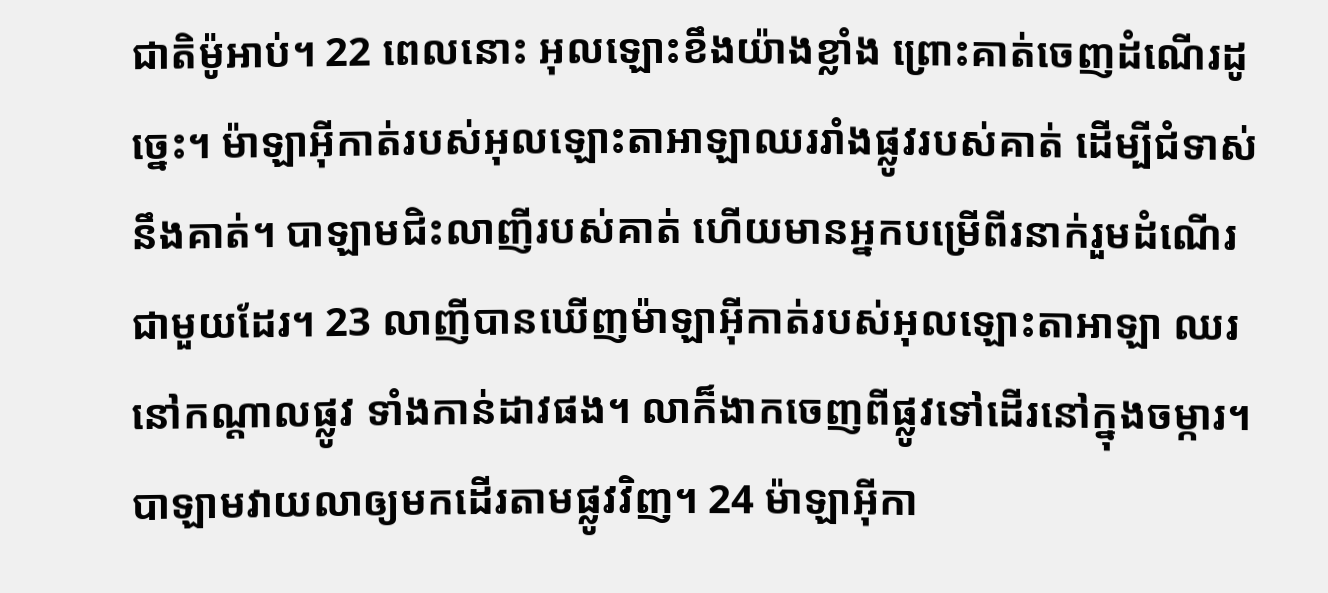ជាតិម៉ូអាប់។ 22 ពេលនោះ អុលឡោះខឹងយ៉ាងខ្លាំង ព្រោះគាត់ចេញដំណើរដូច្នេះ។ ម៉ាឡាអ៊ីកាត់របស់អុលឡោះតាអាឡាឈររាំងផ្លូវរបស់គាត់ ដើម្បីជំទាស់នឹងគាត់។ បាឡាមជិះលាញីរបស់គាត់ ហើយមានអ្នកបម្រើពីរនាក់រួមដំណើរជាមួយដែរ។ 23 លាញីបានឃើញម៉ាឡាអ៊ីកាត់របស់អុលឡោះតាអាឡា ឈរនៅកណ្តាលផ្លូវ ទាំងកាន់ដាវផង។ លាក៏ងាកចេញពីផ្លូវទៅដើរនៅក្នុងចម្ការ។ បាឡាមវាយលាឲ្យមកដើរតាមផ្លូវវិញ។ 24 ម៉ាឡាអ៊ីកា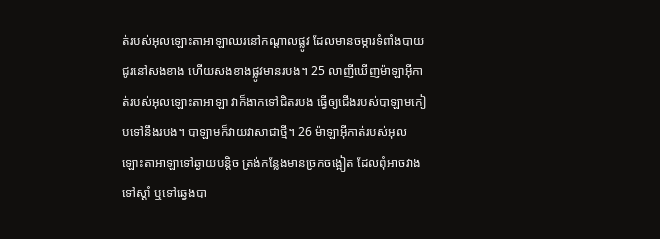ត់របស់អុលឡោះតាអាឡាឈរនៅកណ្តាលផ្លូវ ដែលមានចម្ការទំពាំងបាយជូរនៅសងខាង ហើយសងខាងផ្លូវមានរបង។ 25 លាញីឃើញម៉ាឡាអ៊ីកាត់របស់អុលឡោះតាអាឡា វាក៏ងាកទៅជិតរបង ធ្វើឲ្យជើងរបស់បាឡាមកៀបទៅនឹងរបង។ បាឡាមក៏វាយវាសាជាថ្មី។ 26 ម៉ាឡាអ៊ីកាត់របស់អុលឡោះតាអាឡាទៅឆ្ងាយបន្តិច ត្រង់កន្លែងមានច្រកចង្អៀត ដែលពុំអាចវាងទៅស្តាំ ឬទៅឆ្វេងបា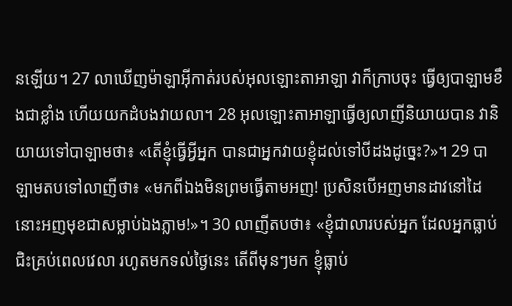នឡើយ។ 27 លាឃើញម៉ាឡាអ៊ីកាត់របស់អុលឡោះតាអាឡា វាក៏ក្រាបចុះ ធ្វើឲ្យបាឡាមខឹងជាខ្លាំង ហើយយកដំបងវាយលា។ 28 អុលឡោះតាអាឡាធ្វើឲ្យលាញីនិយាយបាន វានិយាយទៅបាឡាមថា៖ «តើខ្ញុំធ្វើអ្វីអ្នក បានជាអ្នកវាយខ្ញុំដល់ទៅបីដងដូច្នេះ?»។ 29 បាឡាមតបទៅលាញីថា៖ «មកពីឯងមិនព្រមធ្វើតាមអញ! ប្រសិនបើអញមានដាវនៅដៃ នោះអញមុខជាសម្លាប់ឯងភ្លាម!»។ 30 លាញីតបថា៖ «ខ្ញុំជាលារបស់អ្នក ដែលអ្នកធ្លាប់ជិះគ្រប់ពេលវេលា រហូតមកទល់ថ្ងៃនេះ តើពីមុនៗមក ខ្ញុំធ្លាប់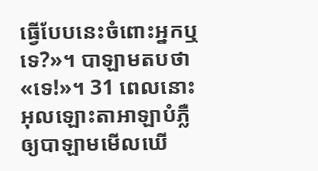ធ្វើបែបនេះចំពោះអ្នកឬទេ?»។ បាឡាមតបថា «ទេ!»។ 31 ពេលនោះ អុលឡោះតាអាឡាបំភ្លឺឲ្យបាឡាមមើលឃើ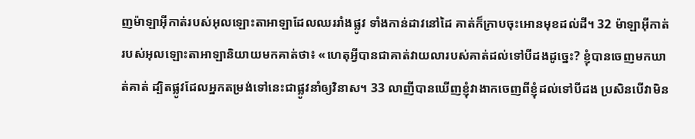ញម៉ាឡាអ៊ីកាត់របស់អុលឡោះតាអាឡាដែលឈររាំងផ្លូវ ទាំងកាន់ដាវនៅដៃ គាត់ក៏ក្រាបចុះអោនមុខដល់ដី។ 32 ម៉ាឡាអ៊ីកាត់របស់អុលឡោះតាអាឡានិយាយមកគាត់ថា៖ «ហេតុអ្វីបានជាគាត់វាយលារបស់គាត់ដល់ទៅបីដងដូច្នេះ? ខ្ញុំបានចេញមកឃាត់គាត់ ដ្បិតផ្លូវដែលអ្នកតម្រង់ទៅនេះជាផ្លូវនាំឲ្យវិនាស។ 33 លាញីបានឃើញខ្ញុំវាងាកចេញពីខ្ញុំដល់ទៅបីដង ប្រសិនបើវាមិន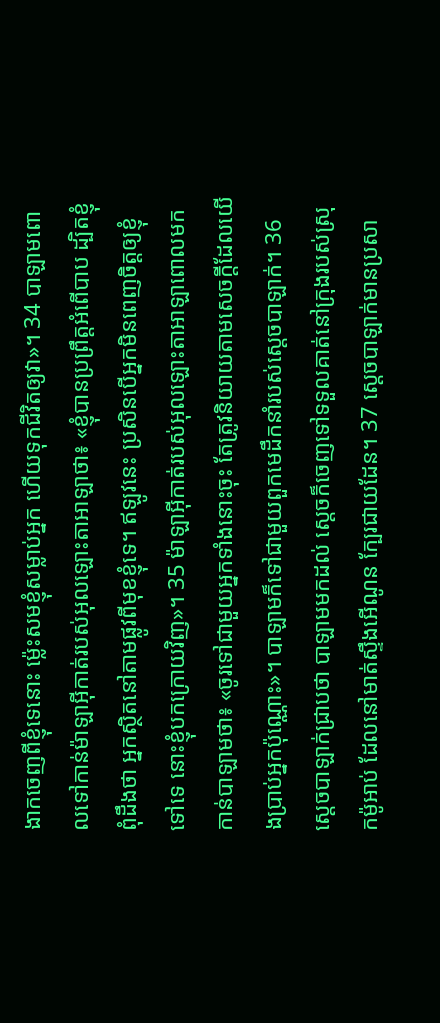ងាកចេញពីខ្ញុំទេនោះ ម៉្លេះសមខ្ញុំសម្លាប់អ្នក ហើយទុកជីវិតឲ្យវា»។ 34 បាឡាមពោលទៅកាន់ម៉ាឡាអ៊ីកាត់របស់អុលឡោះតាអាឡាថា៖ «ខ្ញុំបានប្រព្រឹត្តអំពើបាប ដ្បិតខ្ញុំពុំដឹងថា អ្នកស្ថិតនៅតាមផ្លូវពីមុខខ្ញុំទេ។ ឥឡូវនេះ ប្រសិនបើអ្នកមិនពេញចិត្តឲ្យខ្ញុំទៅទេ នោះខ្ញុំបកក្រោយវិញ»។ 35 ម៉ាឡាអ៊ីកាត់របស់អុលឡោះតាអាឡាពោលមកកាន់បាឡាមថា៖ «ចូរទៅជាមួយអ្នកទាំងនោះចុះ តែត្រូវនិយាយតាមសេចក្តីដែលយើងប្រាប់អ្នកប៉ុណ្ណោះ»។ បាឡាមក៏ទៅជាមួយពួកមេដឹកនាំរបស់ស្តេចបាឡាក់។ 36 ស្តេចបាឡាក់ជ្រាបថា បាឡាមមកដល់ ស្តេចក៏ចេញទៅទទួលគាត់នៅក្រុងរបស់ស្រុកម៉ូអាប់ ដែលនៅមាត់ស្ទឹងអើណូន ក្បែរជាយដែន។ 37 ស្តេចបាឡាក់មានប្រសា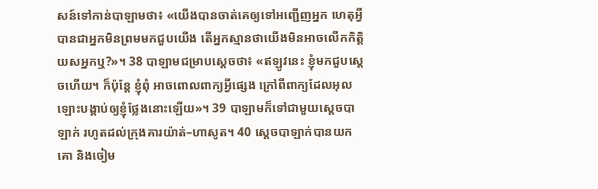សន៍ទៅកាន់បាឡាមថា៖ «យើងបានចាត់គេឲ្យទៅអញ្ជើញអ្នក ហេតុអ្វីបានជាអ្នកមិនព្រមមកជួបយើង តើអ្នកស្មានថាយើងមិនអាចលើកកិត្តិយសអ្នកឬ?»។ 38 បាឡាមជម្រាបស្តេចថា៖ «ឥឡូវនេះ ខ្ញុំមកជួបស្តេចហើយ។ ក៏ប៉ុន្តែ ខ្ញុំពុំ អាចពោលពាក្យអ្វីផ្សេង ក្រៅពីពាក្យដែលអុលឡោះបង្គាប់ឲ្យខ្ញុំថ្លែងនោះឡើយ»។ 39 បាឡាមក៏ទៅជាមួយស្តេចបាឡាក់ រហូតដល់ក្រុងគារយ៉ាត់–ហាសូត។ 40 ស្តេចបាឡាក់បានយកគោ និងចៀម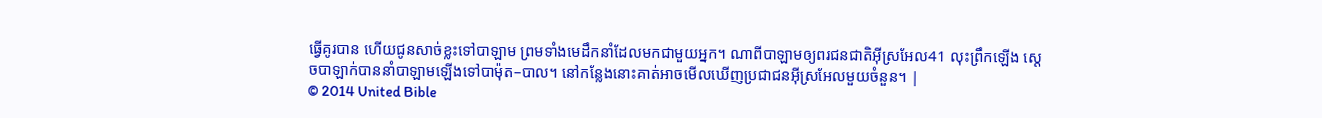ធ្វើគូរបាន ហើយជូនសាច់ខ្លះទៅបាឡាម ព្រមទាំងមេដឹកនាំដែលមកជាមួយអ្នក។ ណាពីបាឡាមឲ្យពរជនជាតិអ៊ីស្រអែល41 លុះព្រឹកឡើង ស្តេចបាឡាក់បាននាំបាឡាមឡើងទៅបាម៉ុត–បាល។ នៅកន្លែងនោះគាត់អាចមើលឃើញប្រជាជនអ៊ីស្រអែលមួយចំនួន។ |
© 2014 United Bible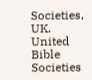Societies, UK.
United Bible Societies